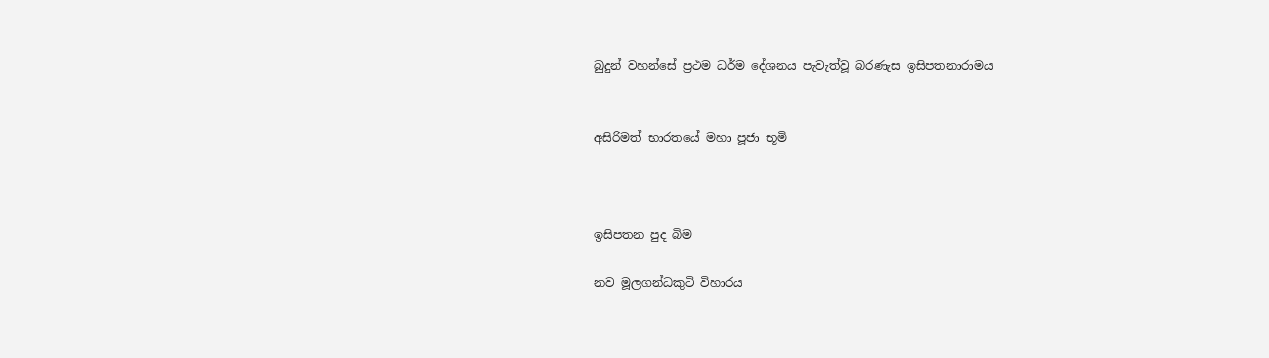බුදුන් වහන්සේ ප්‍රථම ධර්ම දේශනය පැවැත්වූ බරණැස ඉසිපතනාරාමය


අසිරිමත් භාරතයේ මහා පූජා භූමි



ඉසිපතන පුද බිම

නව මූලගන්ධකුටි විහාරය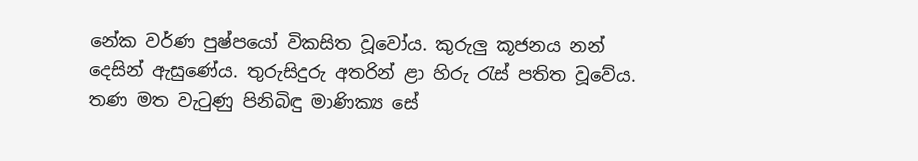නේක වර්ණ පුෂ්පයෝ විකසිත වූවෝය. කුරුලු කූජනය නන් දෙසින් ඇසුණේය. තුරුසිදුරු අතරින් ළා හිරු රැස් පතිත වූවේය. තණ මත වැටුණු පිනිබිඳු මාණික්‍ය සේ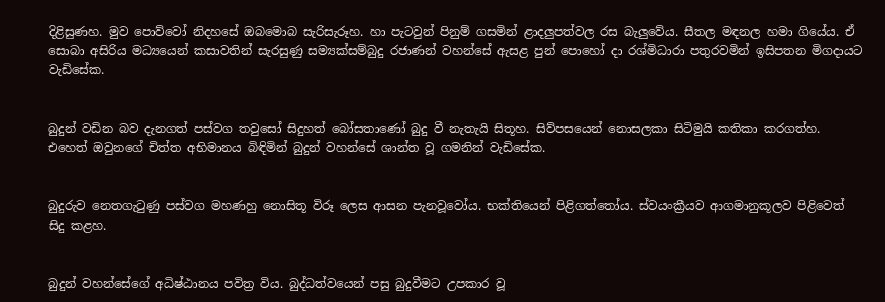දිළිසුණහ. මුව පොව්වෝ නිදහසේ ඔබමොබ සැරිසැරූහ. හා පැටවුන් පිනුම් ගසමින් ළාදලුපත්වල රස බැලුවේය. සීතල මඳනල හමා ගියේය. ඒ සොබා අසිරිය මධ්‍යයෙන් කසාවතින් සැරසුණු සම්‍යක්සම්බුදු රජාණන් වහන්සේ ඇසළ පුන් පොහෝ දා රශ්මිධාරා පතුරවමින් ඉසිපතන මිගදායට වැඩිසේක.


බුදුන් වඩින බව දැනගත් පස්වග තවුසෝ සිදුහත් බෝසතාණෝ බුදු වී නැතැයි සිතූහ. සිව්පසයෙන් නොසලකා සිටිමුයි කතිකා කරගත්හ. එහෙත් ඔවුනගේ චිත්ත අභිමානය බිඳිමින් බුදුන් වහන්සේ ශාන්ත වූ ගමනින් වැඩිසේක.


බුදුරුව නෙතගැටුණු පස්වග මහණහු නොසිතූ විරූ ලෙස ආසන පැනවූවෝය. භක්තියෙන් පිළිගත්තෝය. ස්වයංක්‍රීයව ආගමානුකූලව පිළිවෙත් සිදු කළහ.


බුදුන් වහන්සේගේ අධිෂ්ඨානය පවිත්‍ර විය. බුද්ධත්වයෙන් පසු බුදුවීමට උපකාර වූ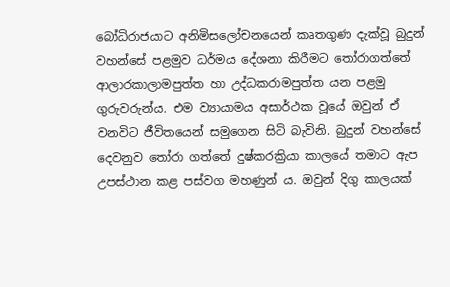බෝධිරාජයාට අනිමිසලෝචනයෙන් කෘතගුණ දැක්වූ බුදුන් වහන්සේ පළමුව ධර්මය දේශනා කිරීමට තෝරාගත්තේ ආලාරකාලාමපුත්ත හා උද්ධකරාමපුත්ත යන පළමු ගුරුවරුන්ය. එම ව්‍යායාමය අසාර්ථක වූයේ ඔවුන් ඒ වනවිට ජීවිතයෙන් සමුගෙන සිටි බැවිනි. බුදුන් වහන්සේ දෙවනුව තෝරා ගත්තේ දුෂ්කරක්‍රියා කාලයේ තමාට ඇප උපස්ථාන කළ පස්වග මහණුන් ය. ඔවුන් දිගු කාලයක්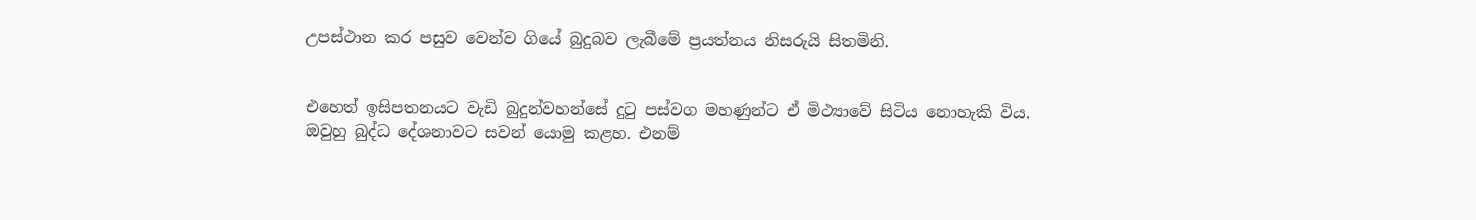උපස්ථාන කර පසුව වෙන්ව ගියේ බුදුබව ලැබීමේ ප්‍රයත්නය නිසරුයි සිතමිනි.


එහෙත් ඉසිපතනයට වැඩි බුදුන්වහන්සේ දුටු පස්වග මහණුන්ට ඒ මිථ්‍යාවේ සිටිය නොහැකි විය. ඔවුහු බුද්ධ දේශනාවට සවන් යොමු කළහ. එනම්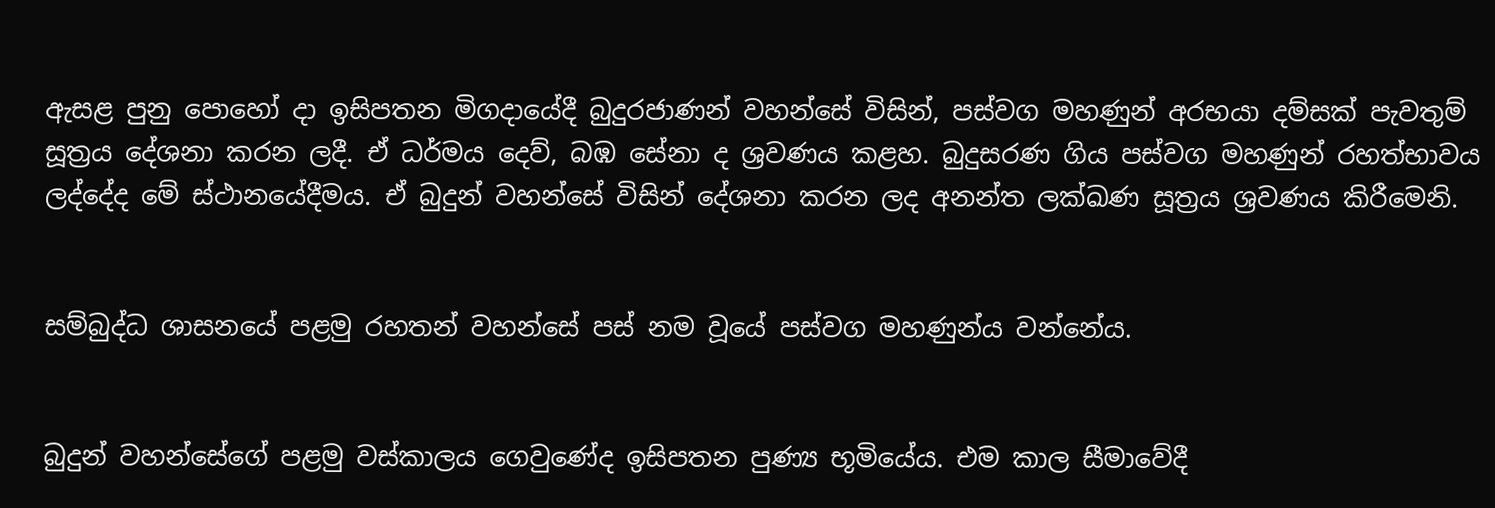ඇසළ පුනු පොහෝ දා ඉසිපතන මිගදායේදී බුදුරජාණන් වහන්සේ විසින්, පස්වග මහණුන් අරභයා දම්සක් පැවතුම් සූත්‍රය දේශනා කරන ලදී. ඒ ධර්මය දෙව්, බඹ සේනා ද ශ්‍රවණය කළහ. බුදුසරණ ගිය පස්වග මහණුන් රහත්භාවය ලද්දේද මේ ස්ථානයේදීමය. ඒ බුදුන් වහන්සේ විසින් දේශනා කරන ලද අනන්ත ලක්ඛණ සූත්‍රය ශ්‍රවණය කිරීමෙනි.


සම්බුද්ධ ශාසනයේ පළමු රහතන් වහන්සේ පස් නම වූයේ පස්වග මහණුන්ය වන්නේය.


බුදුන් වහන්සේගේ පළමු වස්කාලය ගෙවුණේද ඉසිපතන පුණ්‍ය භූමියේය. එම කාල සීමාවේදී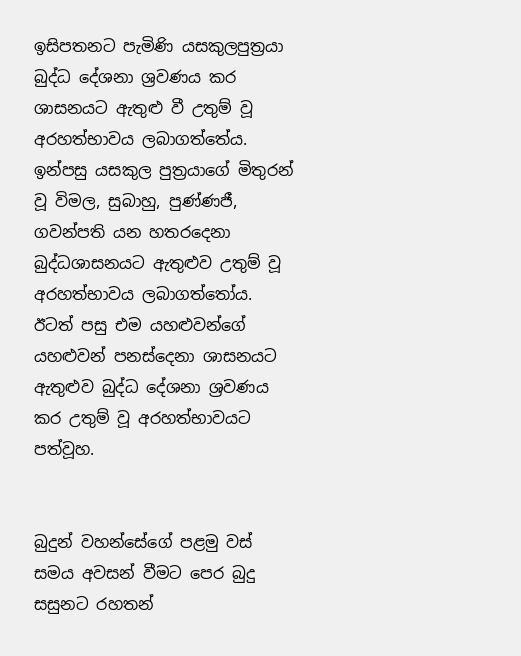ඉසිපතනට පැමිණි යසකුලපුත්‍රයා බුද්ධ දේශනා ශ්‍රවණය කර ශාසනයට ඇතුළු වී උතුම් වූ අරහත්භාවය ලබාගත්තේය. ඉන්පසු යසකුල පුත්‍රයාගේ මිතුරන් වූ විමල, සුබාහු, පුණ්ණජී, ගවන්පති යන හතරදෙනා බුද්ධශාසනයට ඇතුළුව උතුම් වූ අරහත්භාවය ලබාගත්තෝය. ඊටත් පසු එම යහළුවන්ගේ යහළුවන් පනස්දෙනා ශාසනයට ඇතුළුව බුද්ධ දේශනා ශ්‍රවණය කර උතුම් වූ අරහත්භාවයට පත්වූහ.


බුදුන් වහන්සේගේ පළමු වස් සමය අවසන් වීමට පෙර බුදු සසුනට රහතන්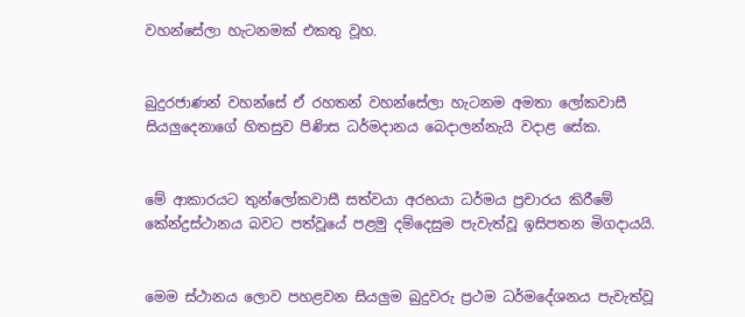වහන්සේලා හැටනමක් එකතු වූහ.


බුදුරජාණන් වහන්සේ ඒ රහතන් වහන්සේලා හැටනම අමතා ලෝකවාසී සියලුදෙනාගේ හිතසුව පිණිස ධර්මදානය බෙදාලන්නැයි වදාළ සේක.


මේ ආකාරයට තුන්ලෝකවාසී සත්වයා අරභයා ධර්මය ප්‍රචාරය කිරීමේ කේන්ද්‍රස්ථානය බවට පත්වූයේ පළමු දම්දෙසුම පැවැත්වූ ඉසිපතන මිගදායයි.


මෙම ස්ථානය ලොව පහළවන සියලුම බුදුවරු ප්‍රථම ධර්මදේශනය පැවැත්වූ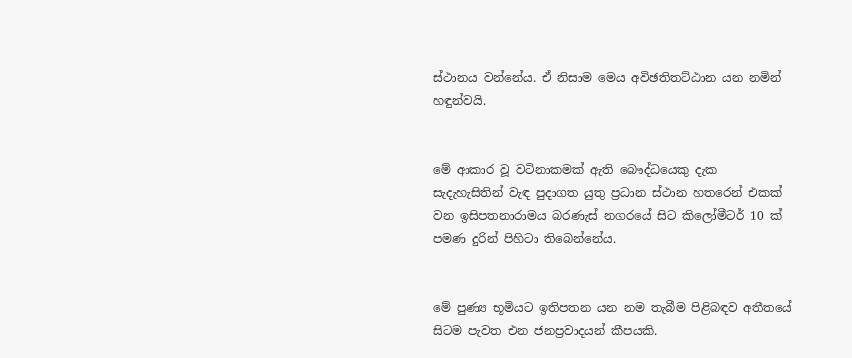ස්ථානය වන්නේය. ඒ නිසාම මෙය අවිඡතිතට්ඨාන යන නමින් හඳුන්වයි.


මේ ආකාර වූ වටිනාකමක් ඇති බෞද්ධයෙකු දැක සැදැහැසිතින් වැඳ පුදාගත යුතු ප්‍රධාන ස්ථාන හතරෙන් එකක් වන ඉසිපතනාරාමය බරණැස් නගරයේ සිට කිලෝමීටර් 10 ක් පමණ දුරින් පිහිටා තිබෙන්නේය.


මේ පුණ්‍ය භූමියට ඉතිපතන යන නම තැබීම පිළිබඳව අතීතයේ සිටම පැවත එන ජනප්‍රවාදයන් කීපයකි.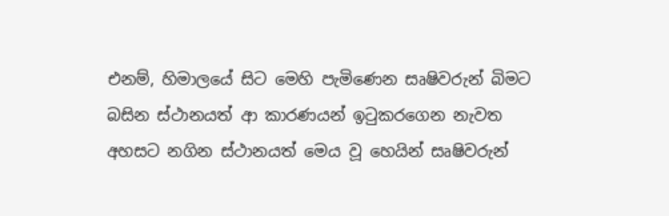එනම්, හිමාලයේ සිට මෙහි පැමිණෙන සෘෂිවරුන් බිමට බසින ස්ථානයත් ආ කාරණයන් ඉටුකරගෙන නැවත අහසට නගින ස්ථානයත් මෙය වූ හෙයින් සෘෂිවරුන්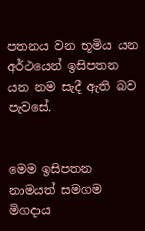පතනය වන භූමිය යන අර්ථයෙන් ඉසිපතන යන නම සැදී ඇති බව පැවසේ.


මෙම ඉසිපතන නාමයත් සමගම මිගදාය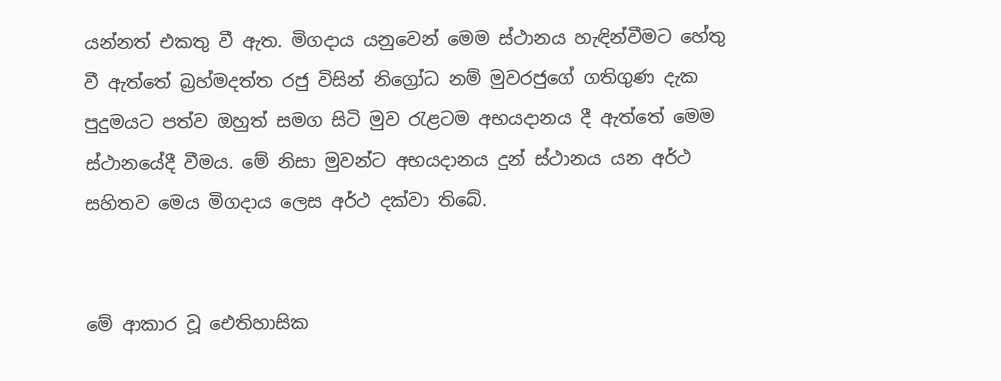යන්නත් එකතු වී ඇත. මිගදාය යනුවෙන් මෙම ස්ථානය හැඳින්වීමට හේතු වී ඇත්තේ බ්‍රහ්මදත්ත රජු විසින් නිග්‍රෝධ නම් මුවරජුගේ ගතිගුණ දැක පුදුමයට පත්ව ඔහුත් සමග සිටි මුව රැළටම අභයදානය දී ඇත්තේ මෙම ස්ථානයේදී වීමය. මේ නිසා මුවන්ට අභයදානය දුන් ස්ථානය යන අර්ථ සහිතව මෙය මිගදාය ලෙස අර්ථ දක්වා තිබේ.


මේ ආකාර වූ ඓතිහාසික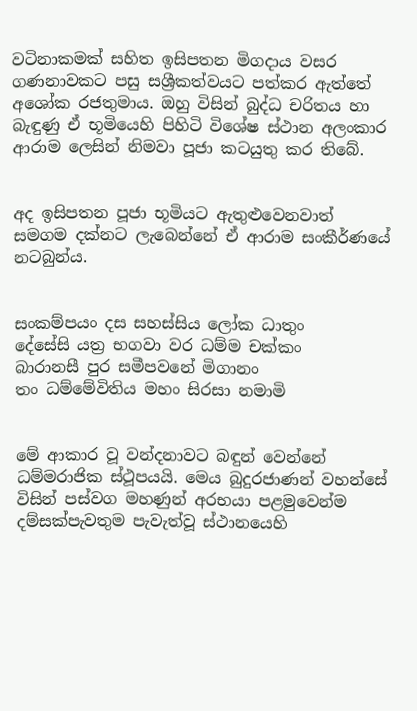වටිනාකමක් සහිත ඉසිපතන මිගදාය වසර ගණනාවකට පසු සශ්‍රීකත්වයට පත්කර ඇත්තේ අශෝක රජතුමාය. ඔහු විසින් බුද්ධ චරිතය හා බැඳුණු ඒ භූමියෙහි පිහිටි විශේෂ ස්ථාන අලංකාර ආරාම ලෙසින් නිමවා පූජා කටයුතු කර තිබේ.


අද ඉසිපතන පූජා භූමියට ඇතුළුවෙනවාත් සමගම දක්නට ලැබෙන්නේ ඒ ආරාම සංකීර්ණයේ නටබුන්ය.


සංකම්පයං දස සහස්සිය ලෝක ධාතුං
දේසේසි යත්‍ර භගවා වර ධම්ම චක්කං
බාරානසී පුර සමීපවනේ මිගානං
තං ධම්මේවිතිය මහං සිරසා නමාමි


මේ ආකාර වූ වන්දනාවට බඳුන් වෙන්නේ ධම්මරාජික ස්ථූපයයි. මෙය බුදුරජාණන් වහන්සේ විසින් පස්වග මහණුන් අරභයා පළමුවෙන්ම දම්සක්පැවතුම පැවැත්වූ ස්ථානයෙහි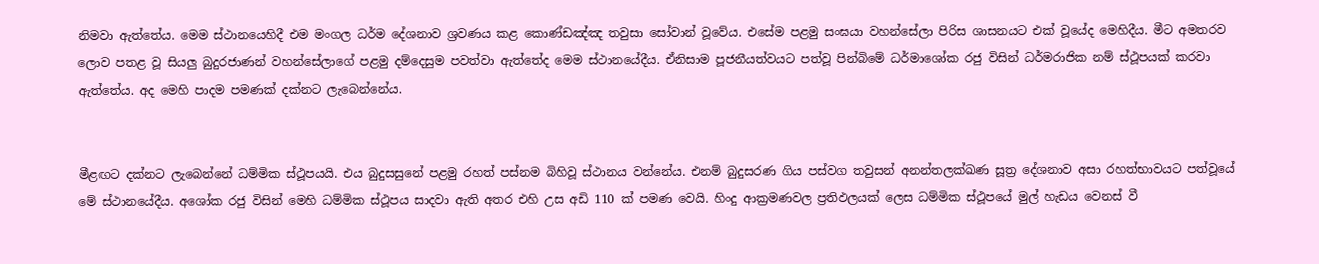නිමවා ඇත්තේය. මෙම ස්ථානයෙහිදී එම මංගල ධර්ම දේශනාව ශ්‍රවණය කළ කොණ්ඩඤ්ඤ තවුසා සෝවාන් වූවේය. එසේම පළමු සංඝයා වහන්සේලා පිරිස ශාසනයට එක් වූයේද මෙහිදීය. මීට අමතරව ලොව පතළ වූ සියලු බුදුරජාණන් වහන්සේලාගේ පළමු දම්දෙසුම පවත්වා ඇත්තේද මෙම ස්ථානයේදීය. ඒනිසාම පූජනීයත්වයට පත්වූ පින්බිමේ ධර්මාශෝක රජු විසින් ධර්මරාජික නම් ස්ථූපයක් කරවා ඇත්තේය. අද මෙහි පාදම පමණක් දක්නට ලැබෙන්නේය.


මීළඟට දක්නට ලැබෙන්නේ ධම්මික ස්ථූපයයි. එය බුදුසසුනේ පළමු රහත් පස්නම බිහිවූ ස්ථානය වන්නේය. එනම් බුදුසරණ ගිය පස්වග තවුසන් අනන්තලක්ඛණ සූත්‍ර දේශනාව අසා රහත්භාවයට පත්වූයේ මේ ස්ථානයේදීය. අශෝක රජු විසින් මෙහි ධම්මික ස්ථූපය සාදවා ඇති අතර එහි උස අඩි 110 ක් පමණ වෙයි. හිංදු ආක්‍රමණවල ප්‍රතිඵලයක් ලෙස ධම්මික ස්ථූපයේ මුල් හැඩය වෙනස් වී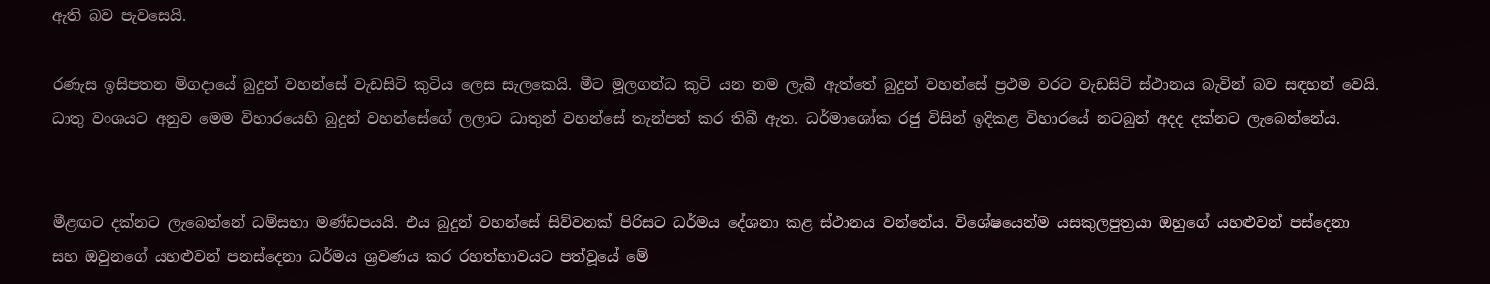ඇති බව පැවසෙයි.

රණැස ඉසිපතන මිගදායේ බුදුන් වහන්සේ වැඩසිටි කුටිය ලෙස සැලකෙයි. මීට මූලගන්ධ කුටි යන නම ලැබී ඇත්තේ බුදුන් වහන්සේ ප්‍රථම වරට වැඩසිටි ස්ථානය බැවින් බව සඳහන් වෙයි. ධාතු වංශයට අනුව මෙම විහාරයෙහි බුදුන් වහන්සේගේ ලලාට ධාතුන් වහන්සේ තැන්පත් කර තිබී ඇත. ධර්මාශෝක රජු විසින් ඉදිකළ විහාරයේ නටබුන් අදද දක්නට ලැබෙන්නේය.


මීළඟට දක්නට ලැබෙන්නේ ධම්සභා මණ්ඩපයයි. එය බුදුන් වහන්සේ සිව්වනක් පිරිසට ධර්මය දේශනා කළ ස්ථානය වන්නේය. විශේෂයෙන්ම යසකුලපුත්‍රයා ඔහුගේ යහළුවන් පස්දෙනා සහ ඔවුනගේ යහළුවන් පනස්දෙනා ධර්මය ශ්‍රවණය කර රහත්භාවයට පත්වූයේ මේ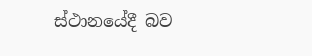ස්ථානයේදී බව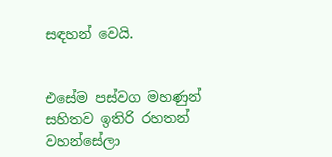සඳහන් වෙයි.


එසේම පස්වග මහණුන් සහිතව ඉතිරි රහතන් වහන්සේලා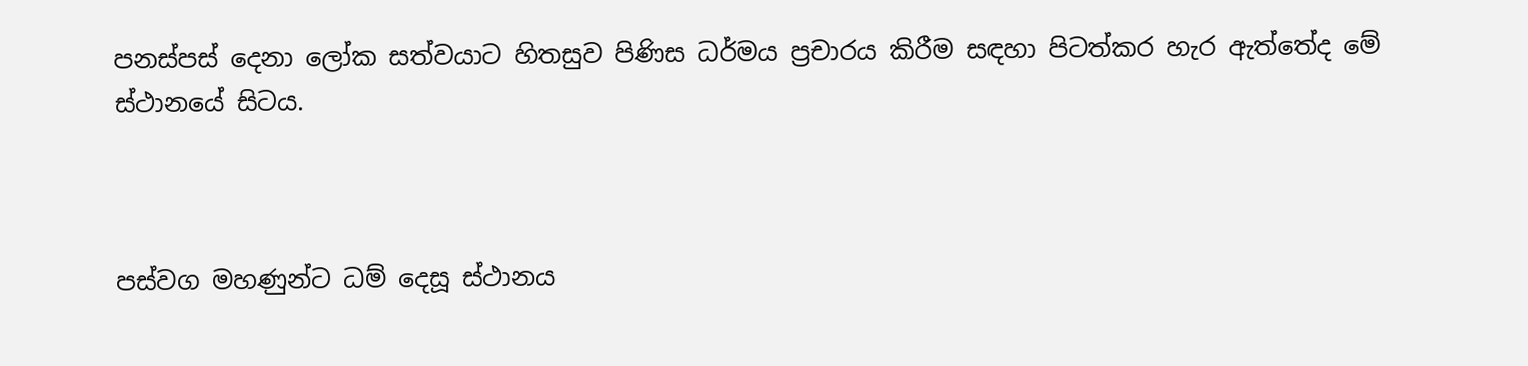පනස්පස් දෙනා ලෝක සත්වයාට හිතසුව පිණිස ධර්මය ප්‍රචාරය කිරීම සඳහා පිටත්කර හැර ඇත්තේද මේ ස්ථානයේ සිටය.



පස්වග මහණුන්ට ධම් දෙසූ ස්ථානය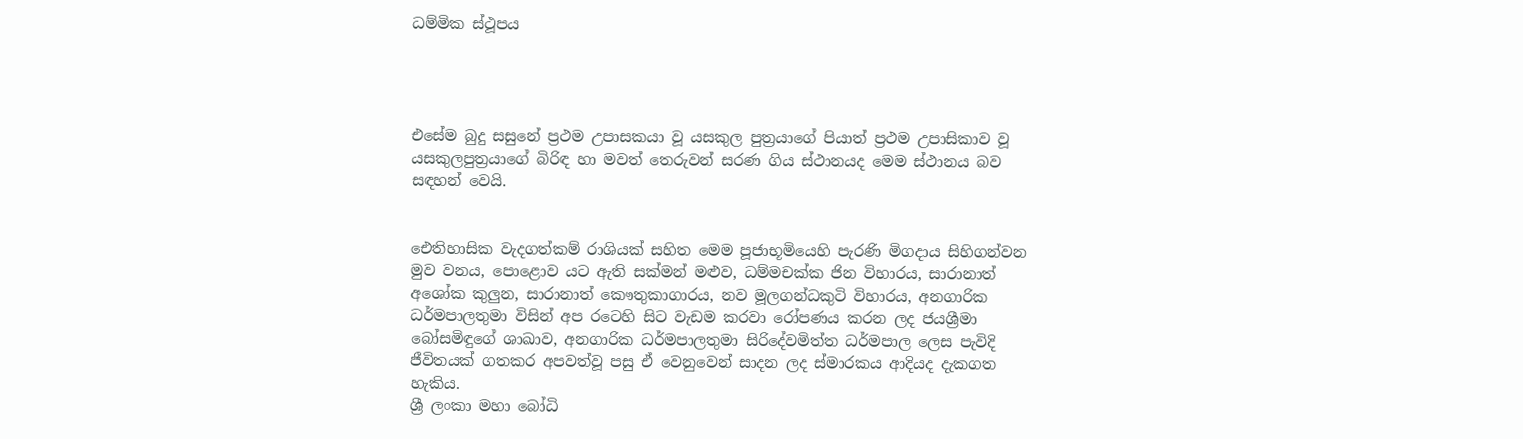ධම්මික ස්ථූපය




එසේම බුදු සසුනේ ප්‍රථම උපාසකයා වූ යසකුල පුත්‍රයාගේ පියාත් ප්‍රථම උපාසිකාව වූ යසකුලපුත්‍රයාගේ බිරිඳ හා මවත් තෙරුවන් සරණ ගිය ස්ථානයද මෙම ස්ථානය බව සඳහන් වෙයි.


ඓතිහාසික වැදගත්කම් රාශියක් සහිත මෙම පූජාභූමියෙහි පැරණි මිගදාය සිහිගන්වන මුව වනය, පොළොව යට ඇති සක්මන් මළුව, ධම්මචක්ක ජින විහාරය, සාරානාත් අශෝක කුලුන, සාරානාත් කෞතුකාගාරය, නව මූලගන්ධකුටි විහාරය, අනගාරික ධර්මපාලතුමා විසින් අප රටෙහි සිට වැඩම කරවා රෝපණය කරන ලද ජයශ්‍රීමා බෝසමිඳුගේ ශාඛාව, අනගාරික ධර්මපාලතුමා සිරිදේවමිත්ත ධර්මපාල ලෙස පැවිදි ජීවිතයක් ගතකර අපවත්වූ පසු ඒ වෙනුවෙන් සාදන ලද ස්මාරකය ආදියද දැකගත හැකිය.
ශ්‍රී ලංකා මහා බෝධි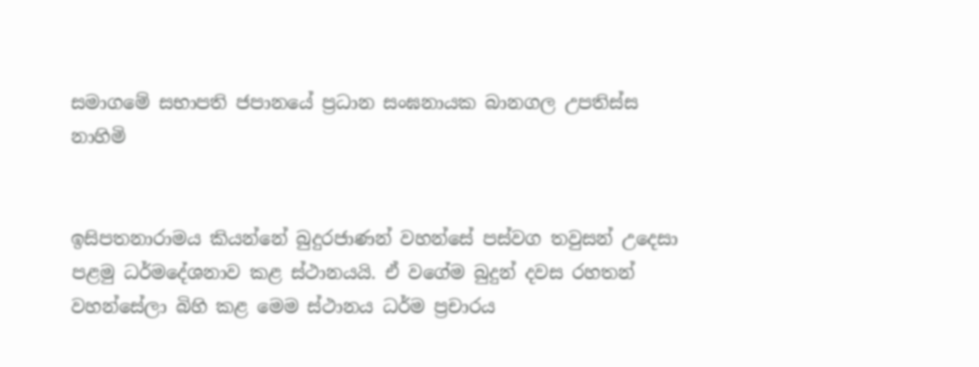සමාගමේ සභාපති ජපානයේ ප්‍රධාන සංඝනායක බානගල උපතිස්ස නාහිමි


ඉසිපතනාරාමය කියන්නේ බුදුරජාණන් වහන්සේ පස්වග තවුසන් උදෙසා පළමු ධර්මදේශනාව කළ ස්ථානයයි. ඒ වගේම බුදුන් දවස රහතන් වහන්සේලා බිහි කළ මෙම ස්ථානය ධර්ම ප්‍රචාරය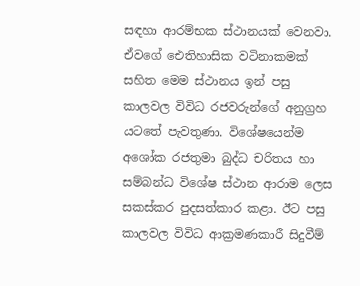සඳහා ආරම්භක ස්ථානයක් වෙනවා. ඒවගේ ඓතිහාසික වටිනාකමක් සහිත මෙම ස්ථානය ඉන් පසු කාලවල විවිධ රජවරුන්ගේ අනුග්‍රහ යටතේ පැවතුණා. විශේෂයෙන්ම අශෝක රජතුමා බුද්ධ චරිතය හා සම්බන්ධ විශේෂ ස්ථාන ආරාම ලෙස සකස්කර පුදසත්කාර කළා. ඊට පසු කාලවල විවිධ ආක්‍රමණකාරී සිදුවීම්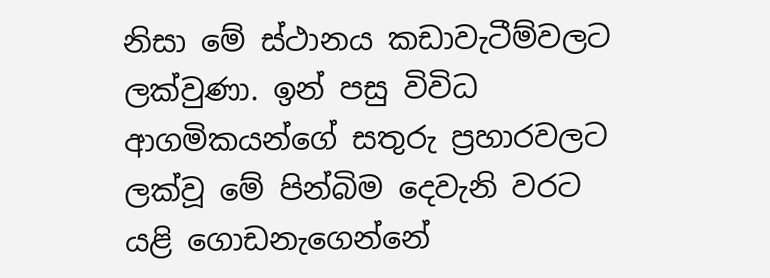නිසා මේ ස්ථානය කඩාවැටීම්වලට ලක්වුණා. ඉන් පසු විවිධ ආගමිකයන්ගේ සතුරු ප්‍රහාරවලට ලක්වූ මේ පින්බිම දෙවැනි වරට යළි ගොඩනැගෙන්නේ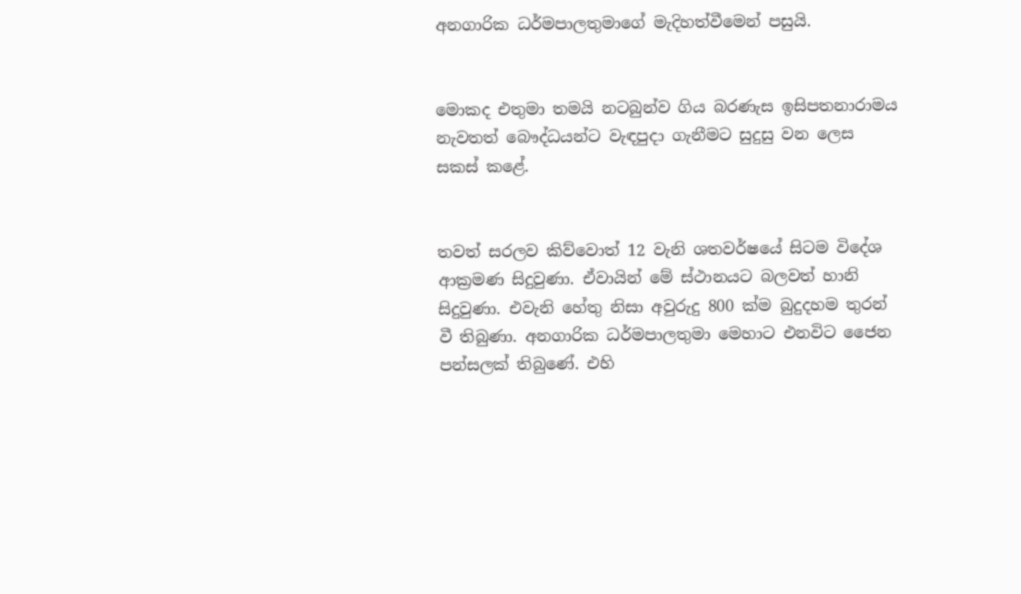අනගාරික ධර්මපාලතුමාගේ මැදිහත්වීමෙන් පසුයි.


මොකද එතුමා තමයි නටබුන්ව ගිය බරණැස ඉසිපතනාරාමය නැවතත් බෞද්ධයන්ට වැඳපුදා ගැනීමට සුදුසු වන ලෙස සකස් කළේ.


තවත් සරලව කිව්වොත් 12 වැනි ශතවර්ෂයේ සිටම විදේශ ආක්‍රමණ සිදුවුණා. ඒවායින් මේ ස්ථානයට බලවත් හානි සිදුවුණා. එවැනි හේතු නිසා අවුරුදු 800 ක්ම බුදුදහම තුරන් වී තිබුණා. අනගාරික ධර්මපාලතුමා මෙහාට එනවිට ජෛන පන්සලක් තිබුණේ. එහි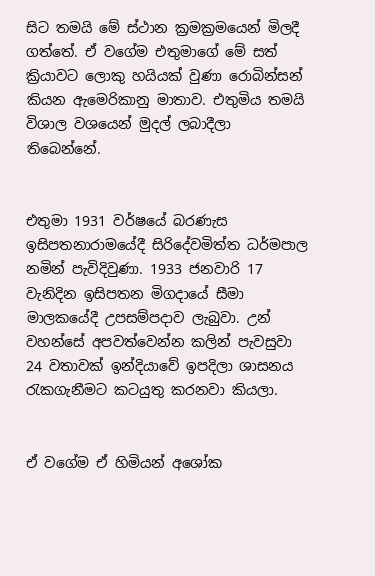සිට තමයි මේ ස්ථාන ක්‍රමක්‍රමයෙන් මිලදී ගත්තේ. ඒ වගේම එතුමාගේ මේ සත් ක්‍රියාවට ලොකු හයියක් වුණා රොබින්සන් කියන ඇමෙරිකානු මාතාව. එතුමිය තමයි විශාල වශයෙන් මුදල් ලබාදීලා තිබෙන්නේ.


එතුමා 1931 වර්ෂයේ බරණැස ඉසිපතනාරාමයේදී සිරිදේවමිත්ත ධර්මපාල නමින් පැවිදිවුණා. 1933 ජනවාරි 17 වැනිදින ඉසිපතන මිගදායේ සීමා මාලකයේදී උපසම්පදාව ලැබුවා. උන් වහන්සේ අපවත්වෙන්න කලින් පැවසුවා 24 වතාවක් ඉන්දියාවේ ඉපදිලා ශාසනය රැකගැනීමට කටයුතු කරනවා කියලා.


ඒ වගේම ඒ හිමියන් අශෝක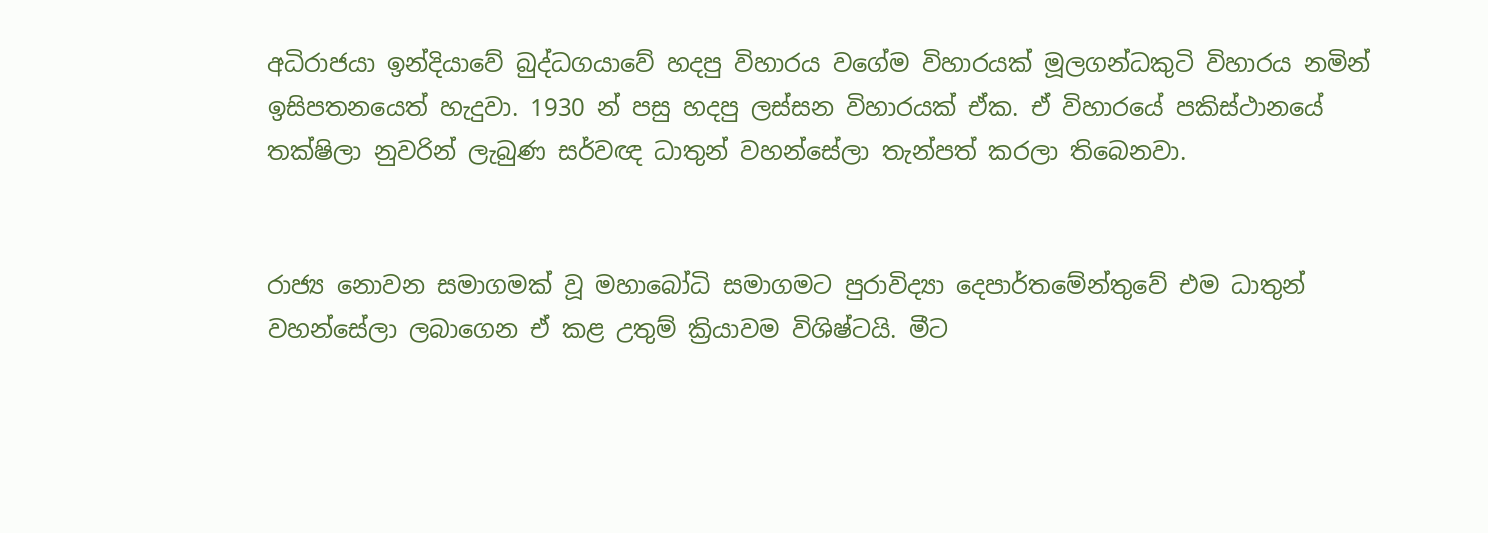අධිරාජයා ඉන්දියාවේ බුද්ධගයාවේ හදපු විහාරය වගේම විහාරයක් මූලගන්ධකුටි විහාරය නමින් ඉසිපතනයෙත් හැදුවා. 1930 න් පසු හදපු ලස්සන විහාරයක් ඒක. ඒ විහාරයේ පකිස්ථානයේ තක්ෂිලා නුවරින් ලැබුණ සර්වඥ ධාතුන් වහන්සේලා තැන්පත් කරලා තිබෙනවා.


රාජ්‍ය නොවන සමාගමක් වූ මහාබෝධි සමාගමට පුරාවිද්‍යා දෙපාර්තමේන්තුවේ එම ධාතුන් වහන්සේලා ලබාගෙන ඒ කළ උතුම් ක්‍රියාවම විශිෂ්ටයි. මීට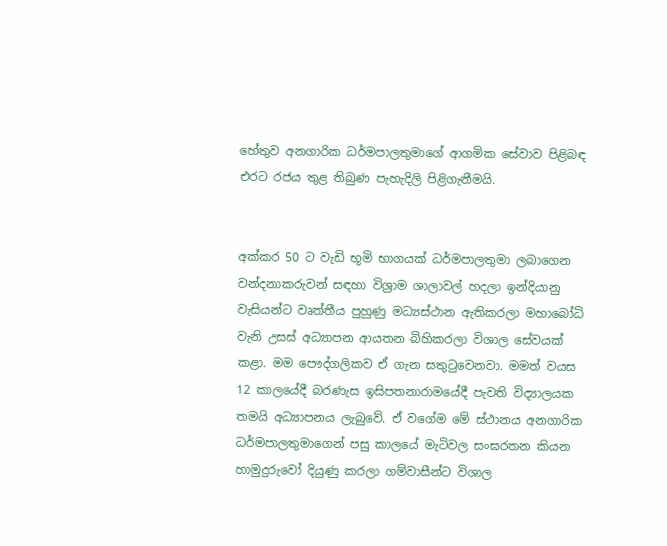හේතුව අනගාරික ධර්මපාලතුමාගේ ආගමික සේවාව පිළිබඳ එරට රජය තුළ තිබුණ පැහැදිලි පිළිගැනීමයි.


අක්කර 50 ට වැඩි භූමි භාගයක් ධර්මපාලතුමා ලබාගෙන වන්දනාකරුවන් සඳහා විශ්‍රාම ශාලාවල් හදලා ඉන්දියානු වැසියන්ට වෘත්තීය පුහුණු මධ්‍යස්ථාන ඇතිකරලා මහාබෝධි වැනි උසස් අධ්‍යාපන ආයතන බිහිකරලා විශාල සේවයක් කළා. මම පෞද්ගලිකව ඒ ගැන සතුටුවෙනවා. මමත් වයස 12 කාලයේදී බරණැස ඉසිපතනාරාමයේදී පැවති විද්‍යාලයක තමයි අධ්‍යාපනය ලැබුවේ. ඒ වගේම මේ ස්ථානය අනගාරික ධර්මපාලතුමාගෙන් පසු කාලයේ මැටිවල සංඝරතන කියන හාමුදුරුවෝ දියුණු කරලා ගම්වාසීන්ට විශාල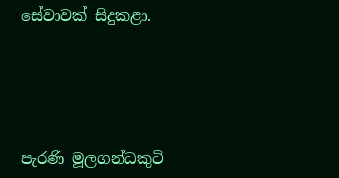සේවාවක් සිදුකළා.





පැරණි මූලගන්ධකුටි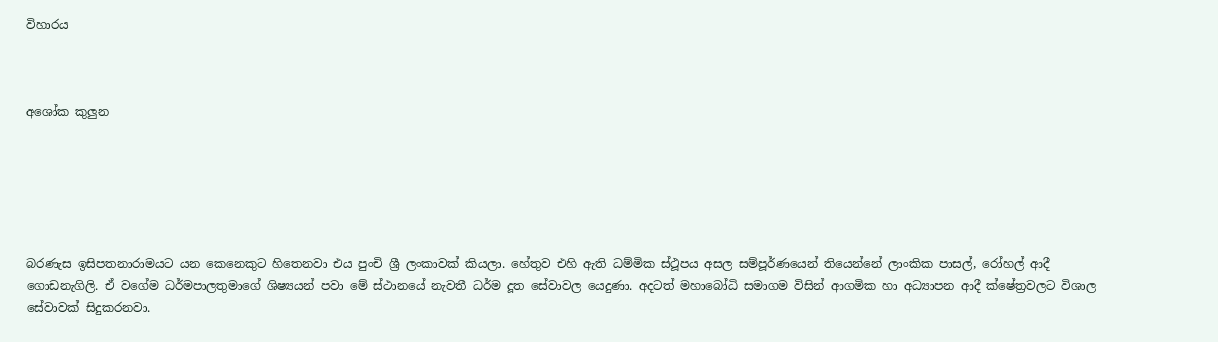විහාරය



අශෝක කුලුන






බරණැස ඉසිපතනාරාමයට යන කෙනෙකුට හිතෙනවා එය පුංචි ශ්‍රී ලංකාවක් කියලා. හේතුව එහි ඇති ධම්මික ස්ථූපය අසල සම්පූර්ණයෙන් තියෙන්නේ ලාංකික පාසල්, රෝහල් ආදී ගොඩනැගිලි. ඒ වගේම ධර්මපාලතුමාගේ ශිෂ්‍යයන් පවා මේ ස්ථානයේ නැවතී ධර්ම දූත සේවාවල යෙදුණා. අදටත් මහාබෝධි සමාගම විසින් ආගමික හා අධ්‍යාපන ආදී ක්ෂේත්‍රවලට විශාල සේවාවක් සිදුකරනවා.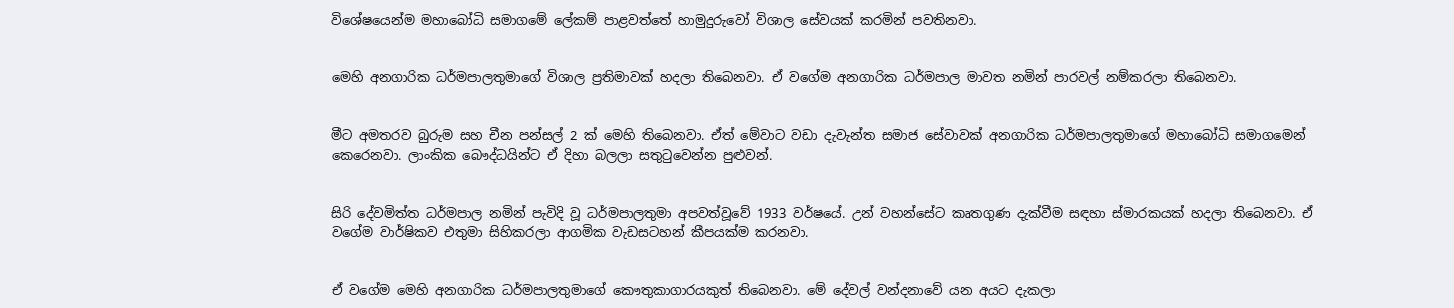විශේෂයෙන්ම මහාබෝධි සමාගමේ ලේකම් පාළවත්තේ හාමුදුරුවෝ විශාල සේවයක් කරමින් පවතිනවා.


මෙහි අනගාරික ධර්මපාලතුමාගේ විශාල ප්‍රතිමාවක් හදලා තිබෙනවා. ඒ වගේම අනගාරික ධර්මපාල මාවත නමින් පාරවල් නම්කරලා තිබෙනවා.


මීට අමතරව බුරුම සහ චීන පන්සල් 2 ක් මෙහි තිබෙනවා. ඒත් මේවාට වඩා දැවැන්ත සමාජ සේවාවක් අනගාරික ධර්මපාලතුමාගේ මහාබෝධි සමාගමෙන් කෙරෙනවා. ලාංකික බෞද්ධයින්ට ඒ දිහා බලලා සතුටුවෙන්න පුළුවන්.


සිරි දේවමිත්ත ධර්මපාල නමින් පැවිදි වූ ධර්මපාලතුමා අපවත්වූවේ 1933 වර්ෂයේ. උන් වහන්සේට කෘතගුණ දැක්වීම සඳහා ස්මාරකයක් හදලා තිබෙනවා. ඒ වගේම වාර්ෂිකව එතුමා සිහිකරලා ආගමික වැඩසටහන් කීපයක්ම කරනවා.


ඒ වගේම මෙහි අනගාරික ධර්මපාලතුමාගේ කෞතුකාගාරයකුත් තිබෙනවා. මේ දේවල් වන්දනාවේ යන අයට දැකලා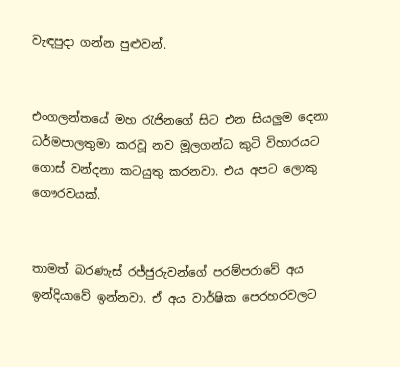වැඳපුදා ගන්න පුළුවන්.


එංගලන්තයේ මහ රැජිනගේ සිට එන සියලුම දෙනා ධර්මපාලතුමා කරවූ නව මූලගන්ධ කුටි විහාරයට ගොස් වන්දනා කටයුතු කරනවා. එය අපට ලොකු ගෞරවයක්.


තාමත් බරණැස් රජ්ජුරුවන්ගේ පරම්පරාවේ අය ඉන්දියාවේ ඉන්නවා. ඒ අය වාර්ෂික පෙරහරවලට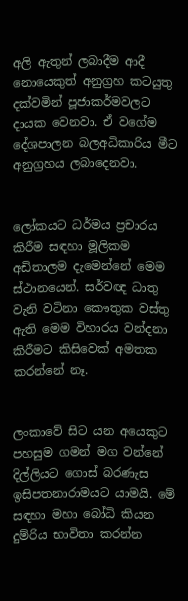අලි ඇතුන් ලබාදීම ආදී නොයෙකුත් අනුග්‍රහ කටයුතු දක්වමින් පූජාකර්මවලට දායක වෙනවා. ඒ වගේම දේශපාලන බලඅධිකාරිය මීට අනුග්‍රහය ලබාදෙනවා.


ලෝකයට ධර්මය ප්‍රචාරය කිරීම සඳහා මූලිකම අඩිතාලම දැමෙන්නේ මෙම ස්ථානයෙන්. සර්වඥ ධාතු වැනි වටිනා කෞතුක වස්තු ඇති මෙම විහාරය වන්දනා කිරීමට කිසිවෙක් අමතක කරන්නේ නෑ.


ලංකාවේ සිට යන අයෙකුට පහසුම ගමන් මග වන්නේ දිල්ලියට ගොස් බරණැස ඉසිපතනාරාමයට යාමයි. මේ සඳහා මහා බෝධි කියන දුම්රිය භාවිතා කරන්න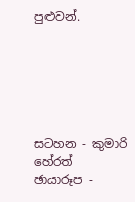පුළුවන්.






සටහන - කුමාරි හේරත්
ඡායාරූප -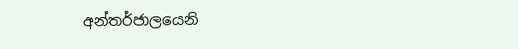අන්තර්ජාලයෙනි